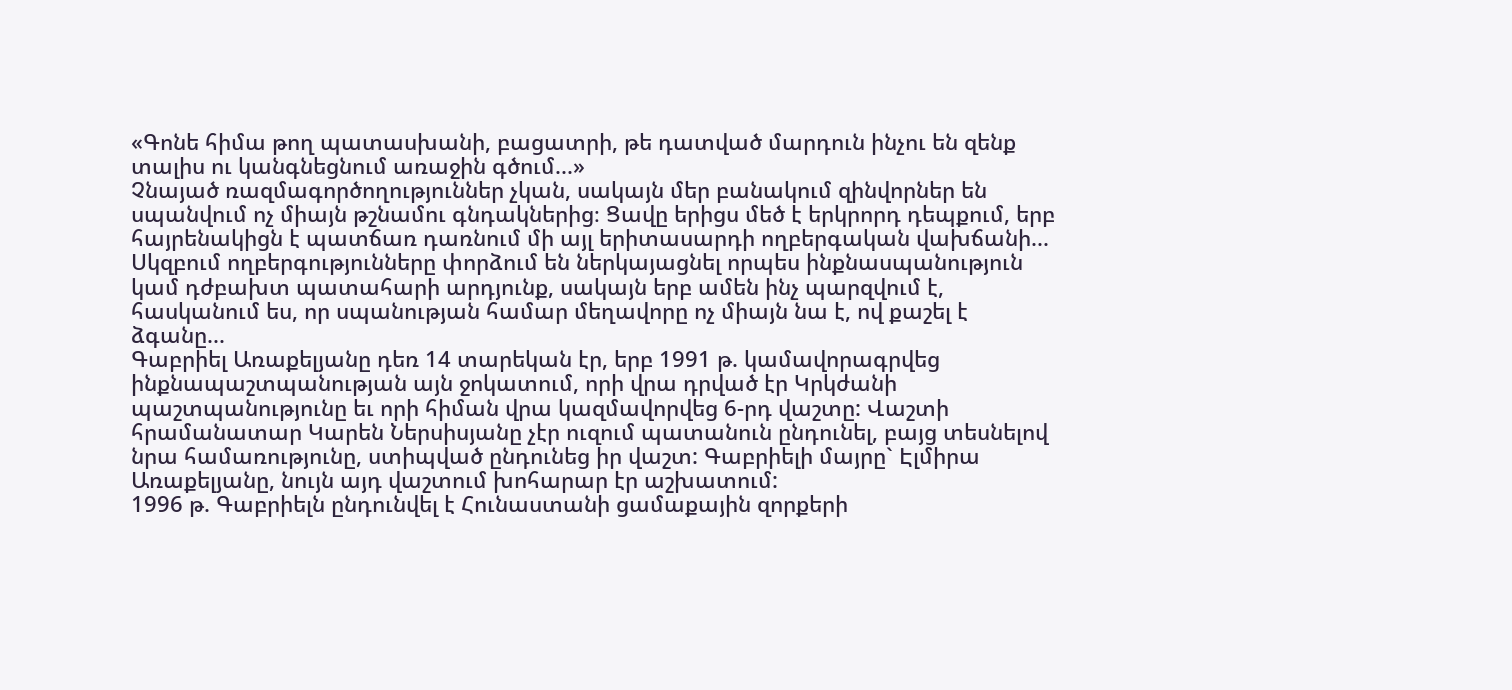«Գոնե հիմա թող պատասխանի, բացատրի, թե դատված մարդուն ինչու են զենք տալիս ու կանգնեցնում առաջին գծում...»
Չնայած ռազմագործողություններ չկան, սակայն մեր բանակում զինվորներ են սպանվում ոչ միայն թշնամու գնդակներից։ Ցավը երիցս մեծ է երկրորդ դեպքում, երբ հայրենակիցն է պատճառ դառնում մի այլ երիտասարդի ողբերգական վախճանի... Սկզբում ողբերգությունները փորձում են ներկայացնել որպես ինքնասպանություն կամ դժբախտ պատահարի արդյունք, սակայն երբ ամեն ինչ պարզվում է, հասկանում ես, որ սպանության համար մեղավորը ոչ միայն նա է, ով քաշել է ձգանը...
Գաբրիել Առաքելյանը դեռ 14 տարեկան էր, երբ 1991 թ. կամավորագրվեց ինքնապաշտպանության այն ջոկատում, որի վրա դրված էր Կրկժանի պաշտպանությունը եւ որի հիման վրա կազմավորվեց 6-րդ վաշտը: Վաշտի հրամանատար Կարեն Ներսիսյանը չէր ուզում պատանուն ընդունել, բայց տեսնելով նրա համառությունը, ստիպված ընդունեց իր վաշտ: Գաբրիելի մայրը` Էլմիրա Առաքելյանը, նույն այդ վաշտում խոհարար էր աշխատում:
1996 թ. Գաբրիելն ընդունվել է Հունաստանի ցամաքային զորքերի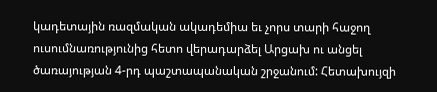կադետային ռազմական ակադեմիա եւ չորս տարի հաջող ուսումնառությունից հետո վերադարձել Արցախ ու անցել ծառայության 4-րդ պաշտապանական շրջանում: Հետախույզի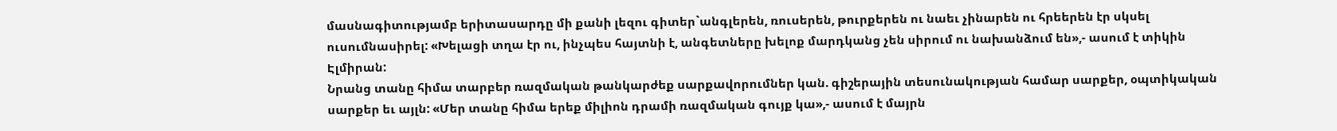մասնագիտությամբ երիտասարդը մի քանի լեզու գիտեր`անգլերեն, ռուսերեն, թուրքերեն ու նաեւ չինարեն ու հրեերեն էր սկսել ուսումնասիրել: «Խելացի տղա էր ու, ինչպես հայտնի է, անգետները խելոք մարդկանց չեն սիրում ու նախանձում են»,- ասում է տիկին Էլմիրան:
Նրանց տանը հիմա տարբեր ռազմական թանկարժեք սարքավորումներ կան. գիշերային տեսունակության համար սարքեր, օպտիկական սարքեր եւ այլն: «Մեր տանը հիմա երեք միլիոն դրամի ռազմական գույք կա»,- ասում է մայրն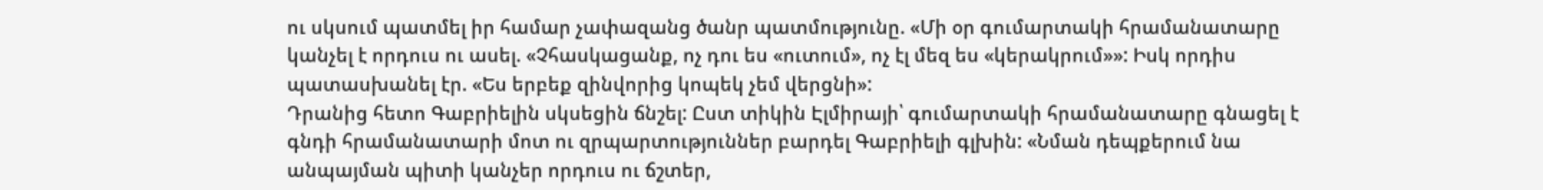ու սկսում պատմել իր համար չափազանց ծանր պատմությունը. «Մի օր գումարտակի հրամանատարը կանչել է որդուս ու ասել. «Չհասկացանք, ոչ դու ես «ուտում», ոչ էլ մեզ ես «կերակրում»»: Իսկ որդիս պատասխանել էր. «Ես երբեք զինվորից կոպեկ չեմ վերցնի»:
Դրանից հետո Գաբրիելին սկսեցին ճնշել: Ըստ տիկին Էլմիրայի՝ գումարտակի հրամանատարը գնացել է գնդի հրամանատարի մոտ ու զրպարտություններ բարդել Գաբրիելի գլխին: «Նման դեպքերում նա անպայման պիտի կանչեր որդուս ու ճշտեր,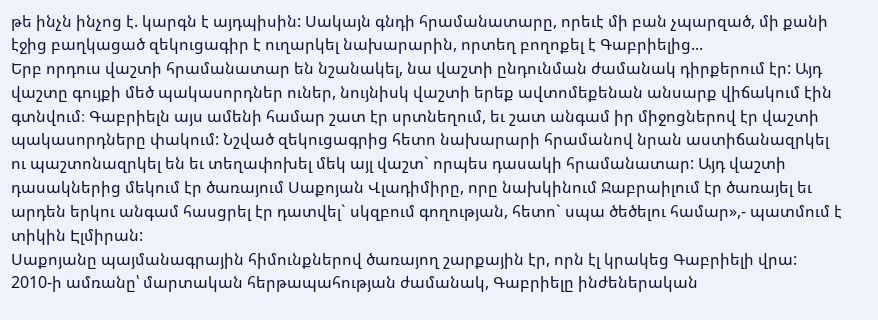թե ինչն ինչոց է. կարգն է այդպիսին: Սակայն գնդի հրամանատարը, որեւէ մի բան չպարզած, մի քանի էջից բաղկացած զեկուցագիր է ուղարկել նախարարին, որտեղ բողոքել է Գաբրիելից...
Երբ որդուս վաշտի հրամանատար են նշանակել, նա վաշտի ընդունման ժամանակ դիրքերում էր: Այդ վաշտը գույքի մեծ պակասորդներ ուներ, նույնիսկ վաշտի երեք ավտոմեքենան անսարք վիճակում էին գտնվում։ Գաբրիելն այս ամենի համար շատ էր սրտնեղում, եւ շատ անգամ իր միջոցներով էր վաշտի պակասորդները փակում: Նշված զեկուցագրից հետո նախարարի հրամանով նրան աստիճանազրկել ու պաշտոնազրկել են եւ տեղափոխել մեկ այլ վաշտ` որպես դասակի հրամանատար: Այդ վաշտի դասակներից մեկում էր ծառայում Սաքոյան Վլադիմիրը, որը նախկինում Ջաբրաիլում էր ծառայել եւ արդեն երկու անգամ հասցրել էր դատվել` սկզբում գողության, հետո` սպա ծեծելու համար»,- պատմում է տիկին Էլմիրան:
Սաքոյանը պայմանագրային հիմունքներով ծառայող շարքային էր, որն էլ կրակեց Գաբրիելի վրա:
2010-ի ամռանը՝ մարտական հերթապահության ժամանակ, Գաբրիելը ինժեներական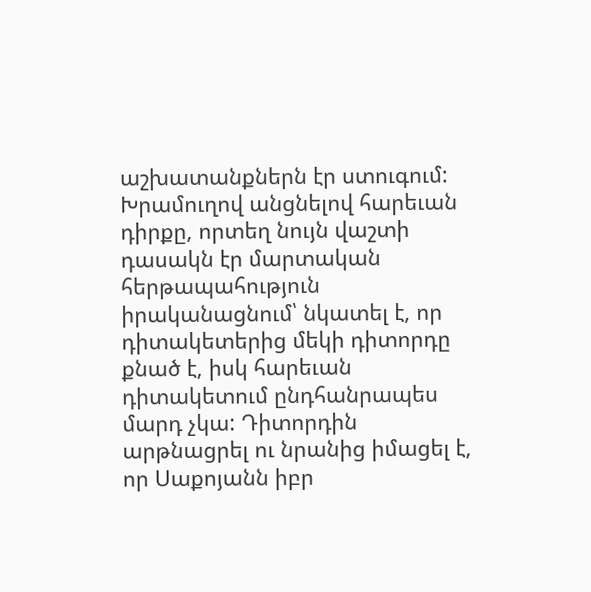աշխատանքներն էր ստուգում: Խրամուղով անցնելով հարեւան դիրքը, որտեղ նույն վաշտի դասակն էր մարտական հերթապահություն իրականացնում՝ նկատել է, որ դիտակետերից մեկի դիտորդը քնած է, իսկ հարեւան դիտակետում ընդհանրապես մարդ չկա: Դիտորդին արթնացրել ու նրանից իմացել է, որ Սաքոյանն իբր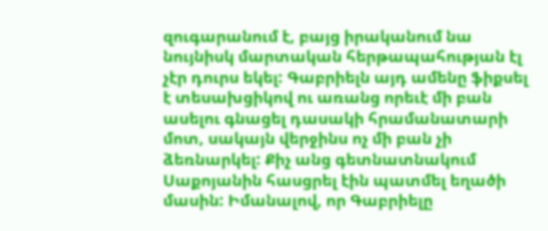զուգարանում է, բայց իրականում նա նույնիսկ մարտական հերթապահության էլ չէր դուրս եկել: Գաբրիելն այդ ամենը ֆիքսել է տեսախցիկով ու առանց որեւէ մի բան ասելու գնացել դասակի հրամանատարի մոտ, սակայն վերջինս ոչ մի բան չի ձեռնարկել: Քիչ անց գետնատնակում Սաքոյանին հասցրել էին պատմել եղածի մասին: Իմանալով, որ Գաբրիելը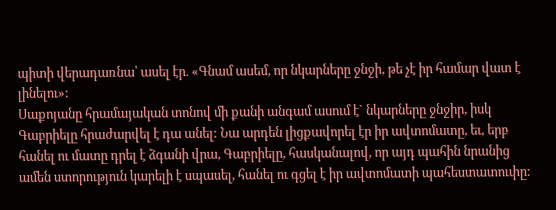պիտի վերադառնա՝ ասել էր. «Գնամ ասեմ, որ նկարները ջնջի, թե չէ իր համար վատ է լինելու»:
Սաքոյանը հրամայական տոնով մի քանի անգամ ասում է` նկարները ջնջիր, իսկ Գաբրիելը հրաժարվել է դա անել: Նա արդեն լիցքավորել էր իր ավտոմատը, եւ, երբ հանել ու մատը դրել է ձգանի վրա, Գաբրիելը, հասկանալով, որ այդ պահին նրանից ամեն ստորություն կարելի է սպասել, հանել ու գցել է իր ավտոմատի պահեստատուփը: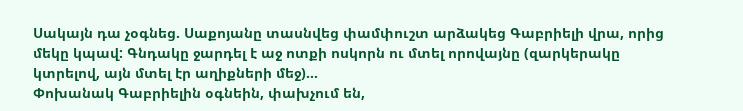Սակայն դա չօգնեց. Սաքոյանը տասնվեց փամփուշտ արձակեց Գաբրիելի վրա, որից մեկը կպավ: Գնդակը ջարդել է աջ ոտքի ոսկորն ու մտել որովայնը (զարկերակը կտրելով, այն մտել էր աղիքների մեջ)...
Փոխանակ Գաբրիելին օգնեին, փախչում են,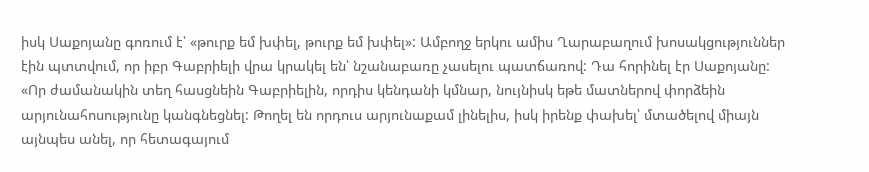իսկ Սաքոյանը գոռում է՝ «թուրք եմ խփել, թուրք եմ խփել»: Ամբողջ երկու ամիս Ղարաբաղում խոսակցություններ էին պտտվում, որ իբր Գաբրիելի վրա կրակել են՝ նշանաբառը չասելու պատճառով: Դա հորինել էր Սաքոյանը:
«Որ ժամանակին տեղ հասցնեին Գաբրիելին, որդիս կենդանի կմնար, նույնիսկ եթե մատներով փորձեին արյունահոսությունը կանգնեցնել: Թողել են որդուս արյունաքամ լինելիս, իսկ իրենք փախել՝ մտածելով միայն այնպես անել, որ հետագայում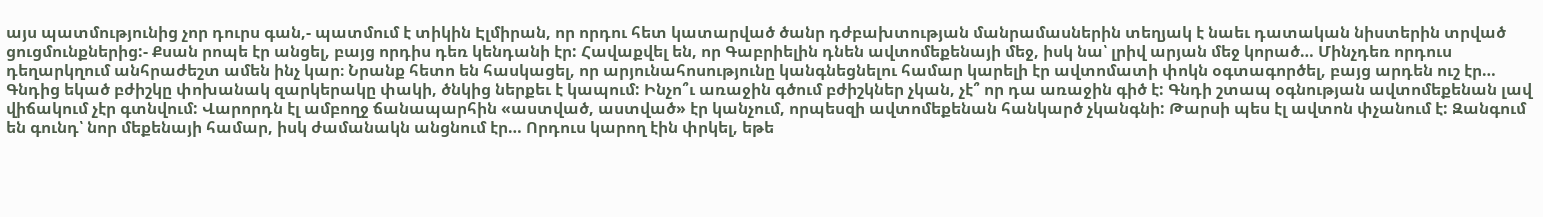այս պատմությունից չոր դուրս գան,- պատմում է տիկին Էլմիրան, որ որդու հետ կատարված ծանր դժբախտության մանրամասներին տեղյակ է նաեւ դատական նիստերին տրված ցուցմունքներից:- Քսան րոպե էր անցել, բայց որդիս դեռ կենդանի էր: Հավաքվել են, որ Գաբրիելին դնեն ավտոմեքենայի մեջ, իսկ նա՝ լրիվ արյան մեջ կորած… Մինչդեռ որդուս դեղարկղում անհրաժեշտ ամեն ինչ կար։ Նրանք հետո են հասկացել, որ արյունահոսությունը կանգնեցնելու համար կարելի էր ավտոմատի փոկն օգտագործել, բայց արդեն ուշ էր… Գնդից եկած բժիշկը փոխանակ զարկերակը փակի, ծնկից ներքեւ է կապում: Ինչո՞ւ առաջին գծում բժիշկներ չկան, չէ՞ որ դա առաջին գիծ է: Գնդի շտապ օգնության ավտոմեքենան լավ վիճակում չէր գտնվում: Վարորդն էլ ամբողջ ճանապարհին «աստված, աստված» էր կանչում, որպեսզի ավտոմեքենան հանկարծ չկանգնի: Թարսի պես էլ ավտոն փչանում է: Զանգում են գունդ՝ նոր մեքենայի համար, իսկ ժամանակն անցնում էր… Որդուս կարող էին փրկել, եթե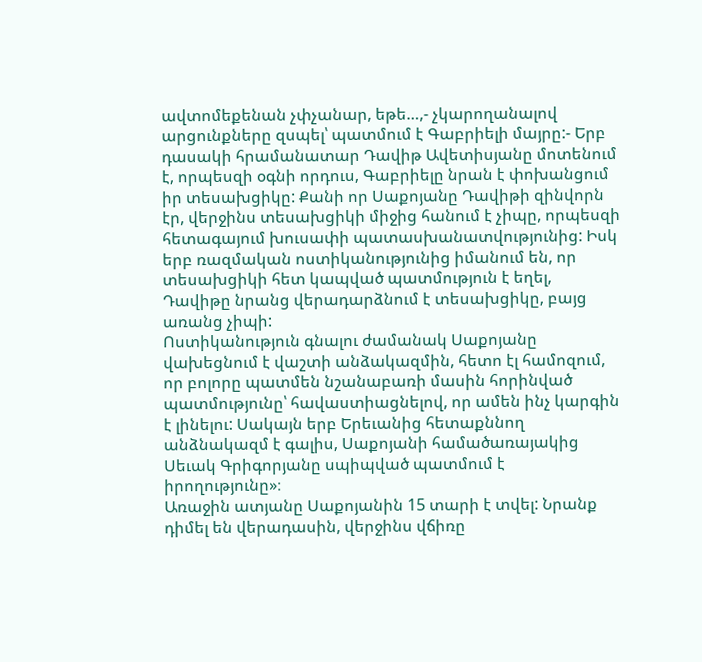ավտոմեքենան չփչանար, եթե…,- չկարողանալով արցունքները զսպել՝ պատմում է Գաբրիելի մայրը:- Երբ դասակի հրամանատար Դավիթ Ավետիսյանը մոտենում է, որպեսզի օգնի որդուս, Գաբրիելը նրան է փոխանցում իր տեսախցիկը: Քանի որ Սաքոյանը Դավիթի զինվորն էր, վերջինս տեսախցիկի միջից հանում է չիպը, որպեսզի հետագայում խուսափի պատասխանատվությունից: Իսկ երբ ռազմական ոստիկանությունից իմանում են, որ տեսախցիկի հետ կապված պատմություն է եղել, Դավիթը նրանց վերադարձնում է տեսախցիկը, բայց առանց չիպի:
Ոստիկանություն գնալու ժամանակ Սաքոյանը վախեցնում է վաշտի անձակազմին, հետո էլ համոզում, որ բոլորը պատմեն նշանաբառի մասին հորինված պատմությունը՝ հավաստիացնելով, որ ամեն ինչ կարգին է լինելու: Սակայն երբ Երեւանից հետաքննող անձնակազմ է գալիս, Սաքոյանի համածառայակից Սեւակ Գրիգորյանը սպիպված պատմում է իրողությունը»։
Առաջին ատյանը Սաքոյանին 15 տարի է տվել: Նրանք դիմել են վերադասին, վերջինս վճիռը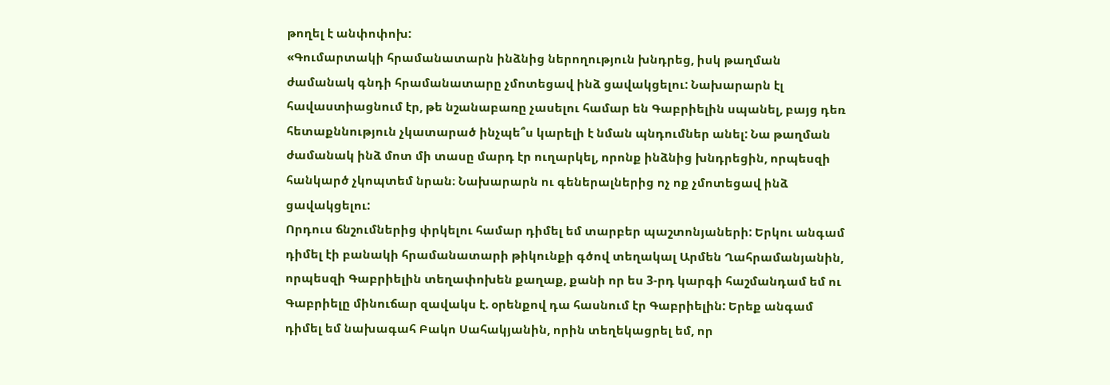թողել է անփոփոխ:
«Գումարտակի հրամանատարն ինձնից ներողություն խնդրեց, իսկ թաղման ժամանակ գնդի հրամանատարը չմոտեցավ ինձ ցավակցելու: Նախարարն էլ հավաստիացնում էր, թե նշանաբառը չասելու համար են Գաբրիելին սպանել, բայց դեռ հետաքննություն չկատարած ինչպե՞ս կարելի է նման պնդումներ անել: Նա թաղման ժամանակ ինձ մոտ մի տասը մարդ էր ուղարկել, որոնք ինձնից խնդրեցին, որպեսզի հանկարծ չկոպտեմ նրան։ Նախարարն ու գեներալներից ոչ ոք չմոտեցավ ինձ ցավակցելու:
Որդուս ճնշումներից փրկելու համար դիմել եմ տարբեր պաշտոնյաների: Երկու անգամ դիմել էի բանակի հրամանատարի թիկունքի գծով տեղակալ Արմեն Ղահրամանյանին, որպեսզի Գաբրիելին տեղափոխեն քաղաք, քանի որ ես 3-րդ կարգի հաշմանդամ եմ ու Գաբրիելը մինուճար զավակս է. օրենքով դա հասնում էր Գաբրիելին: Երեք անգամ դիմել եմ նախագահ Բակո Սահակյանին, որին տեղեկացրել եմ, որ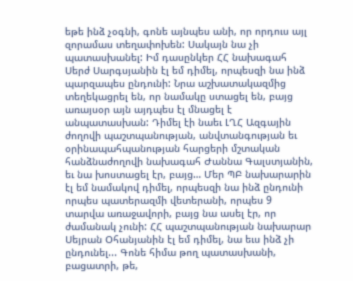եթե ինձ չօգնի, գոնե այնպես անի, որ որդուս այլ զորամաս տեղափոխեն: Սակայն նա չի պատասխանել: Իմ դասընկեր ՀՀ նախագահ Սերժ Սարգսյանին էլ եմ դիմել, որպեսզի նա ինձ պարզապես ընդունի: Նրա աշխատակազմից տեղեկացրել են, որ նամակը ստացել են, բայց առայսօր այն այդպես էլ մնացել է անպատասխան: Դիմել էի նաեւ ԼՂՀ Ազգային ժողովի պաշտպանության, անվտանգության եւ օրինապահպանության հարցերի մշտական հանձնաժողովի նախագահ Ժաննա Գալստյանին, եւ նա խոստացել էր, բայց… Մեր ՊԲ նախարարին էլ եմ նամակով դիմել, որպեսզի նա ինձ ընդունի որպես պատերազմի վետերանի, որպես 9 տարվա առաջավորի, բայց նա ասել էր, որ ժամանակ չունի: ՀՀ պաշտպանության նախարար Սեյրան Օհանյանին էլ եմ դիմել, նա եւս ինձ չի ընդունել... Գոնե հիմա թող պատասխանի, բացատրի, թե,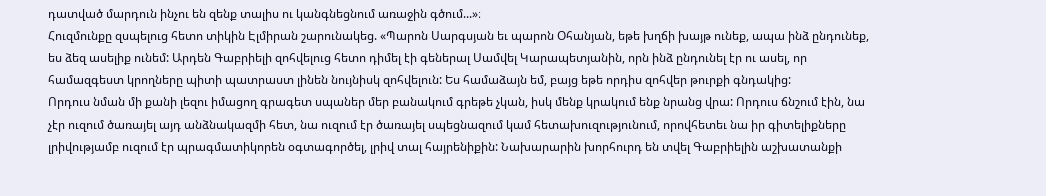դատված մարդուն ինչու են զենք տալիս ու կանգնեցնում առաջին գծում...»։
Հուզմունքը զսպելուց հետո տիկին Էլմիրան շարունակեց. «Պարոն Սարգսյան եւ պարոն Օհանյան, եթե խղճի խայթ ունեք, ապա ինձ ընդունեք, ես ձեզ ասելիք ունեմ: Արդեն Գաբրիելի զոհվելուց հետո դիմել էի գեներալ Սամվել Կարապետյանին, որն ինձ ընդունել էր ու ասել, որ համազգեստ կրողները պիտի պատրաստ լինեն նույնիսկ զոհվելուն: Ես համաձայն եմ, բայց եթե որդիս զոհվեր թուրքի գնդակից:
Որդուս նման մի քանի լեզու իմացող գրագետ սպաներ մեր բանակում գրեթե չկան, իսկ մենք կրակում ենք նրանց վրա: Որդուս ճնշում էին, նա չէր ուզում ծառայել այդ անձնակազմի հետ, նա ուզում էր ծառայել սպեցնազում կամ հետախուզությունում, որովհետեւ նա իր գիտելիքները լրիվությամբ ուզում էր պրագմատիկորեն օգտագործել, լրիվ տալ հայրենիքին: Նախարարին խորհուրդ են տվել Գաբրիելին աշխատանքի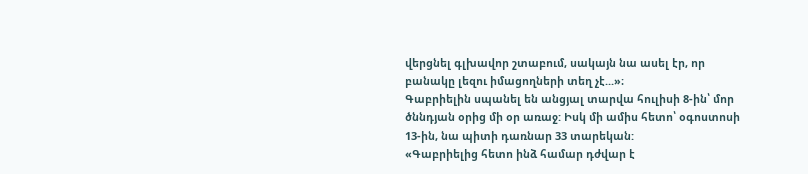վերցնել գլխավոր շտաբում, սակայն նա ասել էր, որ բանակը լեզու իմացողների տեղ չէ...»։
Գաբրիելին սպանել են անցյալ տարվա հուլիսի 8-ին՝ մոր ծննդյան օրից մի օր առաջ: Իսկ մի ամիս հետո՝ օգոստոսի 13-ին, նա պիտի դառնար 33 տարեկան:
«Գաբրիելից հետո ինձ համար դժվար է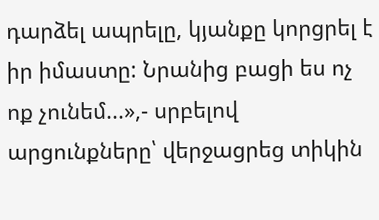դարձել ապրելը, կյանքը կորցրել է իր իմաստը: Նրանից բացի ես ոչ ոք չունեմ...»,- սրբելով արցունքները՝ վերջացրեց տիկին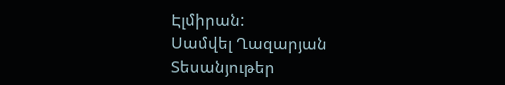Էլմիրան:
Սամվել Ղազարյան
Տեսանյութեր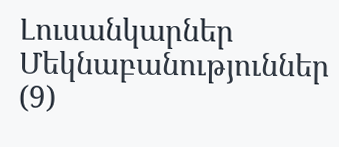Լուսանկարներ
Մեկնաբանություններ (9)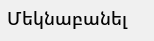Մեկնաբանել